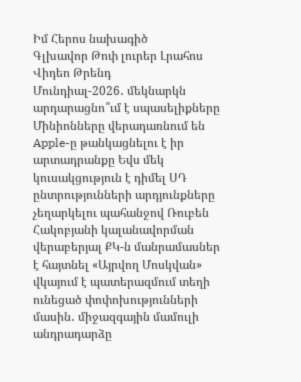Իմ Հերոս նախագիծ
Գլխավոր Թոփ լուրեր Լրահոս Վիդեո Թրենդ
Մունդիալ-2026․ մեկնարկն արդարացնո՞ւմ է սպասելիքները Մինիոնները վերադառնում են Apple-ը թանկացնելու է իր արտադրանքը Եվս մեկ կուսակցություն է դիմել ՍԴ ընտրությունների արդյունքները չեղարկելու պահանջով Ռուբեն Հակոբյանի կալանավորման վերաբերյալ ՔԿ-ն մանրամասներ է հայտնել «Այրվող Մոսկվան» վկայում է պատերազմում տեղի ունեցած փոփոխությունների մասին․ միջազգային մամուլի անդրադարձը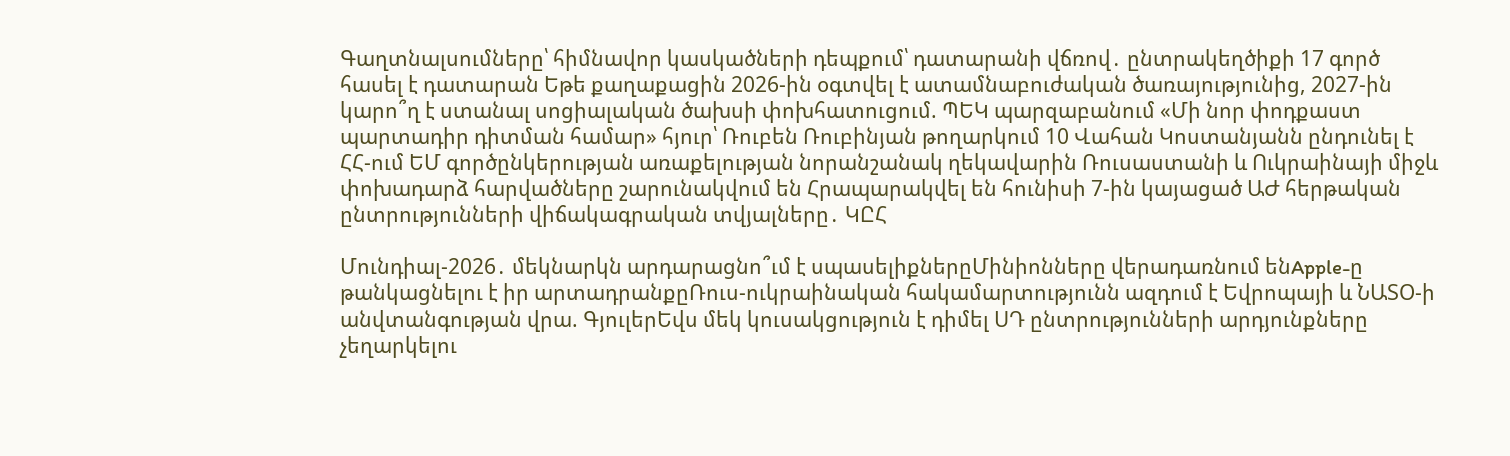Գաղտնալսումները՝ հիմնավոր կասկածների դեպքում՝ դատարանի վճռով․ ընտրակեղծիքի 17 գործ հասել է դատարան Եթե քաղաքացին 2026-ին օգտվել է ատամնաբուժական ծառայությունից, 2027-ին կարո՞ղ է ստանալ սոցիալական ծախսի փոխհատուցում. ՊԵԿ պարզաբանում «Մի նոր փոդքաստ պարտադիր դիտման համար» հյուր՝ Ռուբեն Ռուբինյան թողարկում 10 Վահան Կոստանյանն ընդունել է ՀՀ-ում ԵՄ գործընկերության առաքելության նորանշանակ ղեկավարին Ռուսաստանի և Ուկրաինայի միջև փոխադարձ հարվածները շարունակվում են Հրապարակվել են հունիսի 7-ին կայացած ԱԺ հերթական ընտրությունների վիճակագրական տվյալները․ ԿԸՀ

Մունդիալ-2026․ մեկնարկն արդարացնո՞ւմ է սպասելիքներըՄինիոնները վերադառնում ենApple-ը թանկացնելու է իր արտադրանքըՌուս-ուկրաինական հակամարտությունն ազդում է Եվրոպայի և ՆԱՏՕ-ի անվտանգության վրա. ԳյուլերԵվս մեկ կուսակցություն է դիմել ՍԴ ընտրությունների արդյունքները չեղարկելու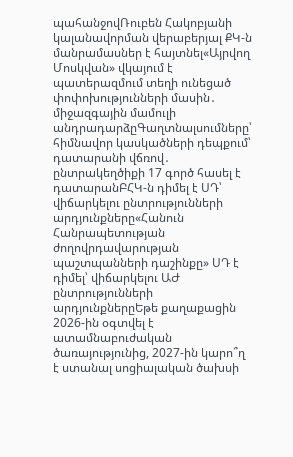պահանջովՌուբեն Հակոբյանի կալանավորման վերաբերյալ ՔԿ-ն մանրամասներ է հայտնել«Այրվող Մոսկվան» վկայում է պատերազմում տեղի ունեցած փոփոխությունների մասին․ միջազգային մամուլի անդրադարձըԳաղտնալսումները՝ հիմնավոր կասկածների դեպքում՝ դատարանի վճռով․ ընտրակեղծիքի 17 գործ հասել է դատարանԲՀԿ-ն դիմել է ՍԴ՝ վիճարկելու ընտրությունների արդյունքները«Հանուն Հանրապետության ժողովրդավարության պաշտպանների դաշինքը» ՍԴ է դիմել՝ վիճարկելու ԱԺ ընտրությունների արդյունքներըԵթե քաղաքացին 2026-ին օգտվել է ատամնաբուժական ծառայությունից, 2027-ին կարո՞ղ է ստանալ սոցիալական ծախսի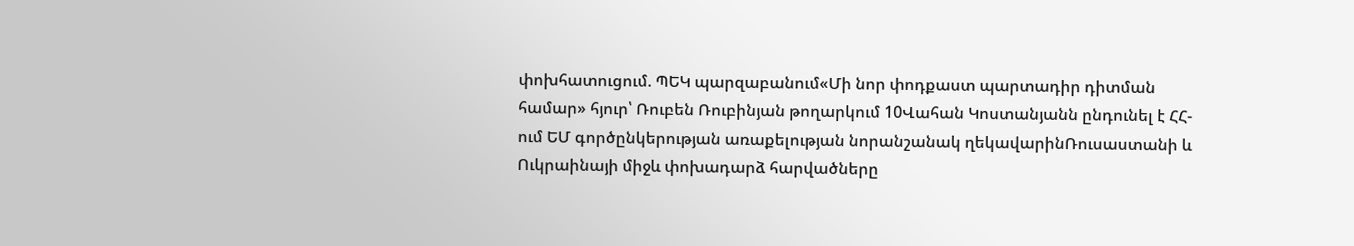փոխհատուցում. ՊԵԿ պարզաբանում«Մի նոր փոդքաստ պարտադիր դիտման համար» հյուր՝ Ռուբեն Ռուբինյան թողարկում 10Վահան Կոստանյանն ընդունել է ՀՀ-ում ԵՄ գործընկերության առաքելության նորանշանակ ղեկավարինՌուսաստանի և Ուկրաինայի միջև փոխադարձ հարվածները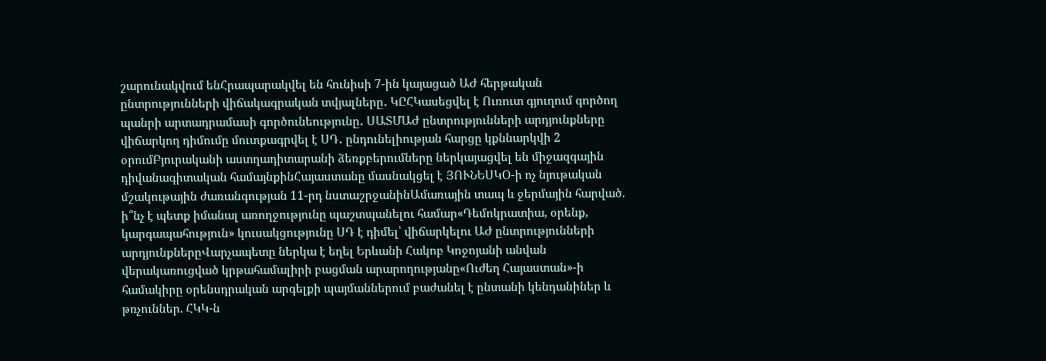շարունակվում ենՀրապարակվել են հունիսի 7-ին կայացած ԱԺ հերթական ընտրությունների վիճակագրական տվյալները․ ԿԸՀԿասեցվել է Ուռուտ գյուղում գործող պանրի արտադրամասի գործունեությունը․ ՍԱՏՄԱԺ ընտրությունների արդյունքները վիճարկող դիմումը մուտքագրվել է ՍԴ․ ընդունելիության հարցը կքննարկվի 2 օրումԲյուրականի աստղադիտարանի ձեռքբերումները ներկայացվել են միջազգային դիվանագիտական համայնքինՀայաստանը մասնակցել է ՅՈՒՆԵՍԿՕ-ի ոչ նյութական մշակութային ժառանգության 11-րդ նստաշրջանինԱմառային տապ և ջերմային հարված. ի՞նչ է պետք իմանալ առողջությունը պաշտպանելու համար«Դեմոկրատիա, օրենք, կարգապահություն» կուսակցությունը ՍԴ է դիմել՝ վիճարկելու ԱԺ ընտրությունների արդյունքներըՎարչապետը ներկա է եղել Երևանի Հակոբ Կոջոյանի անվան վերակառուցված կրթահամալիրի բացման արարողությանը«Ուժեղ Հայաստան»-ի համակիրը օրենսդրական արգելքի պայմաններում բաժանել է ընտանի կենդանիներ և թռչուններ. ՀԿԿ-ն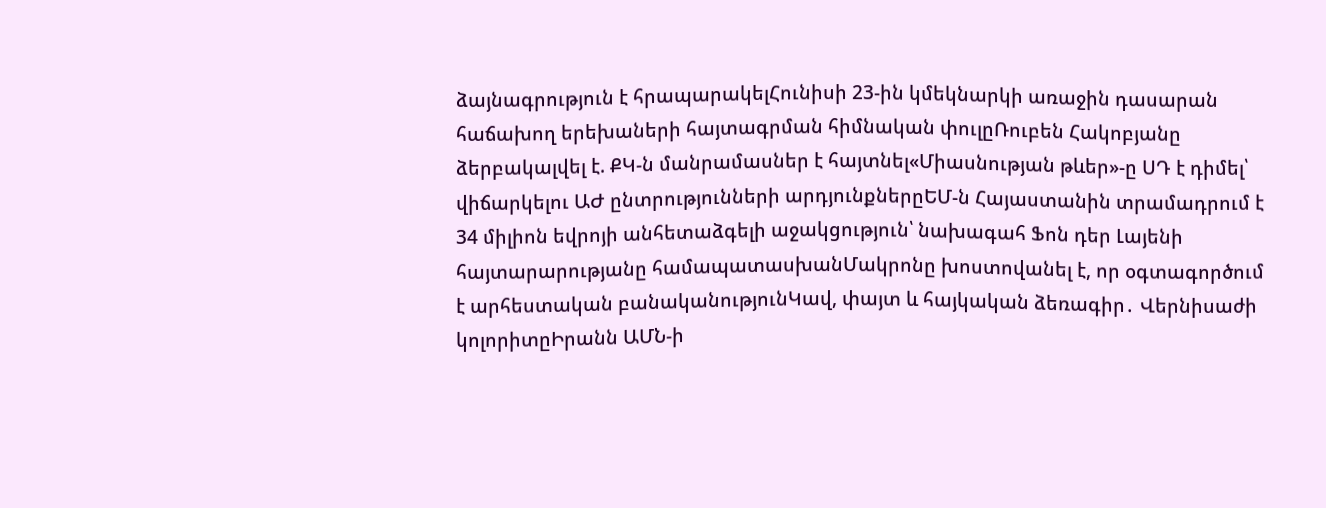ձայնագրություն է հրապարակելՀունիսի 23-ին կմեկնարկի առաջին դասարան հաճախող երեխաների հայտագրման հիմնական փուլըՌուբեն Հակոբյանը ձերբակալվել է. ՔԿ-ն մանրամասներ է հայտնել«Միասնության թևեր»-ը ՍԴ է դիմել՝ վիճարկելու ԱԺ ընտրությունների արդյունքներըԵՄ-ն Հայաստանին տրամադրում է 34 միլիոն եվրոյի անհետաձգելի աջակցություն՝ նախագահ Ֆոն դեր Լայենի հայտարարությանը համապատասխանՄակրոնը խոստովանել է, որ օգտագործում է արհեստական բանականությունԿավ, փայտ և հայկական ձեռագիր․ Վերնիսաժի կոլորիտըԻրանն ԱՄՆ-ի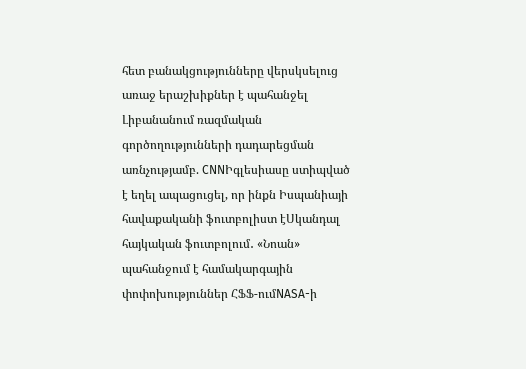հետ բանակցությունները վերսկսելուց առաջ երաշխիքներ է պահանջել Լիբանանում ռազմական գործողությունների դադարեցման առնչությամբ. CNNԻգլեսիասը ստիպված է եղել ապացուցել, որ ինքն Իսպանիայի հավաքականի ֆուտբոլիստ էՍկանդալ հայկական ֆուտբոլում․ «Նոան» պահանջում է համակարգային փոփոխություններ ՀՖՖ-ումNASA-ի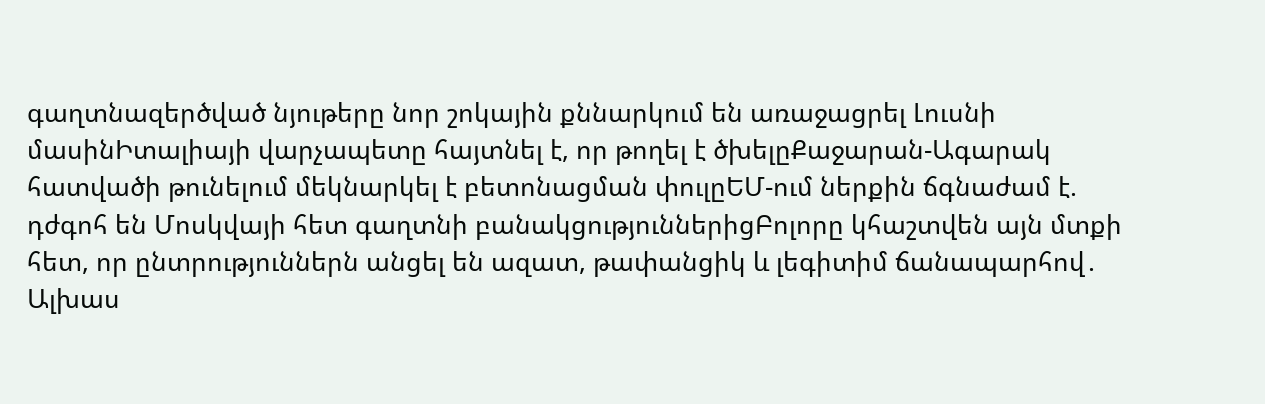գաղտնազերծված նյութերը նոր շոկային քննարկում են առաջացրել Լուսնի մասինԻտալիայի վարչապետը հայտնել է, որ թողել է ծխելըՔաջարան-Ագարակ հատվածի թունելում մեկնարկել է բետոնացման փուլըԵՄ-ում ներքին ճգնաժամ է. դժգոհ են Մոսկվայի հետ գաղտնի բանակցություններիցԲոլորը կհաշտվեն այն մտքի հետ, որ ընտրություններն անցել են ազատ, թափանցիկ և լեգիտիմ ճանապարհով․ Ալխաս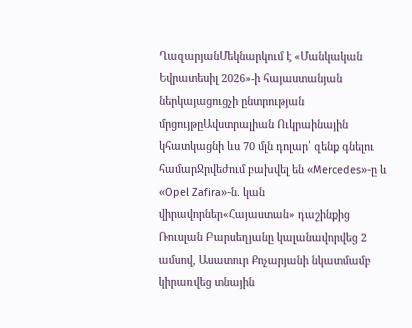ՂազարյանՄեկնարկում է «Մանկական Եվրատեսիլ 2026»-ի հայաստանյան ներկայացուցչի ընտրության մրցույթըԱվստրալիան Ուկրաինային կհատկացնի ևս 70 մլն դոլար՝ զենք գնելու համարՋրվեժում բախվել են «Mercedes»-ը և «Opel Zafira»-ն. կան վիրավորներ«Հայաստան» դաշինքից Ռուսլան Բարսեղյանը կալանավորվեց 2 ամսով, Ասատուր Քոչարյանի նկատմամբ կիրառվեց տնային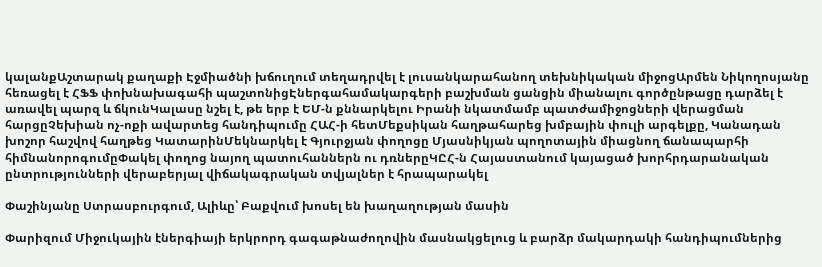կալանքԱշտարակ քաղաքի Էջմիածնի խճուղում տեղադրվել է լուսանկարահանող տեխնիկական միջոցԱրմեն Նիկողոսյանը հեռացել է ՀՖՖ փոխնախագահի պաշտոնիցԷներգահամակարգերի բաշխման ցանցին միանալու գործընթացը դարձել է առավել պարզ և ճկունԿալասը նշել է, թե երբ է ԵՄ-ն քննարկելու Իրանի նկատմամբ պատժամիջոցների վերացման հարցըՉեխիան ոչ-ոքի ավարտեց հանդիպումը ՀԱՀ-ի հետՄեքսիկան հաղթահարեց խմբային փուլի արգելքը, Կանադան խոշոր հաշվով հաղթեց ԿատարինՄեկնարկել է Գյուրջյան փողոցը Մյասնիկյան պողոտային միացնող ճանապարհի հիմնանորոգումըՓակել փողոց նայող պատուհաններն ու դռներըԿԸՀ-ն Հայաստանում կայացած խորհրդարանական ընտրությունների վերաբերյալ վիճակագրական տվյալներ է հրապարակել

Փաշինյանը Ստրասբուրգում, Ալիևը՝ Բաքվում խոսել են խաղաղության մասին

Փարիզում Միջուկային էներգիայի երկրորդ գագաթնաժողովին մասնակցելուց և բարձր մակարդակի հանդիպումներից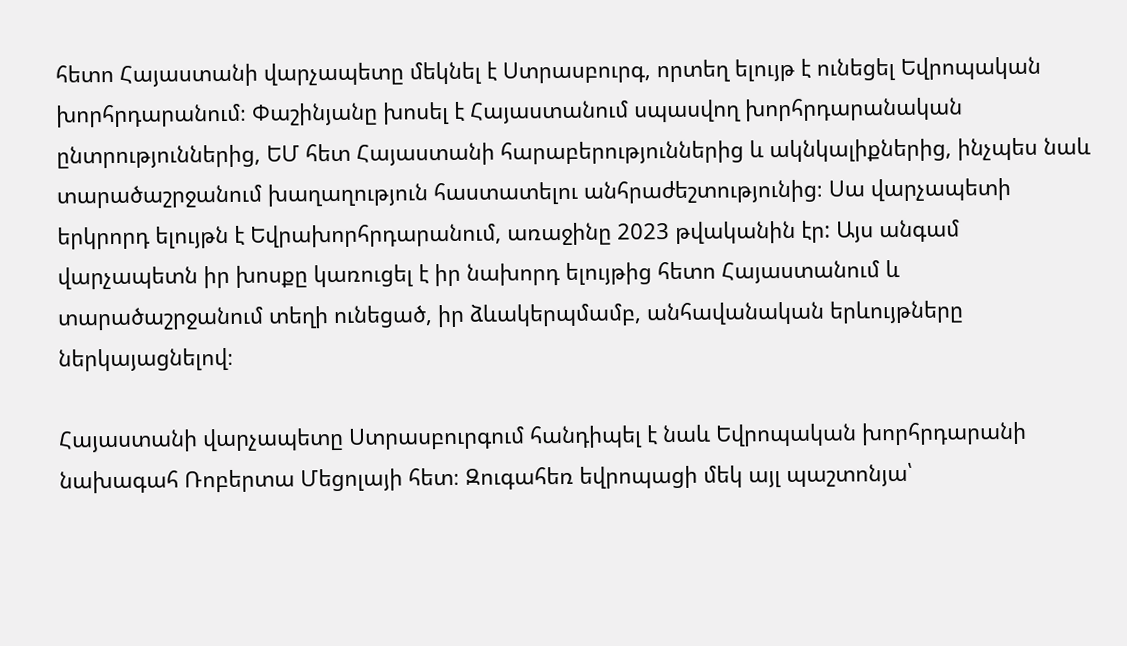հետո Հայաստանի վարչապետը մեկնել է Ստրասբուրգ, որտեղ ելույթ է ունեցել Եվրոպական խորհրդարանում։ Փաշինյանը խոսել է Հայաստանում սպասվող խորհրդարանական ընտրություններից, ԵՄ հետ Հայաստանի հարաբերություններից և ակնկալիքներից, ինչպես նաև տարածաշրջանում խաղաղություն հաստատելու անհրաժեշտությունից։ Սա վարչապետի երկրորդ ելույթն է Եվրախորհրդարանում, առաջինը 2023 թվականին էր: Այս անգամ վարչապետն իր խոսքը կառուցել է իր նախորդ ելույթից հետո Հայաստանում և տարածաշրջանում տեղի ունեցած, իր ձևակերպմամբ, անհավանական երևույթները ներկայացնելով։

Հայաստանի վարչապետը Ստրասբուրգում հանդիպել է նաև Եվրոպական խորհրդարանի նախագահ Ռոբերտա Մեցոլայի հետ։ Զուգահեռ եվրոպացի մեկ այլ պաշտոնյա՝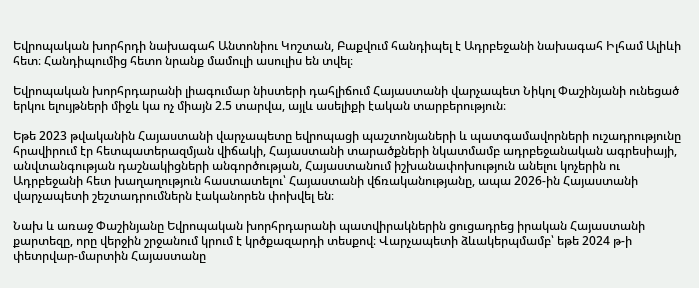Եվրոպական խորհրդի նախագահ Անտոնիու Կոշտան, Բաքվում հանդիպել է Ադրբեջանի նախագահ Իլհամ Ալիևի հետ։ Հանդիպումից հետո նրանք մամուլի ասուլիս են տվել։

Եվրոպական խորհրդարանի լիագումար նիստերի դահլիճում Հայաստանի վարչապետ Նիկոլ Փաշինյանի ունեցած երկու ելույթների միջև կա ոչ միայն 2.5 տարվա, այլև ասելիքի էական տարբերություն։

Եթե 2023 թվականին Հայաստանի վարչապետը եվրոպացի պաշտոնյաների և պատգամավորների ուշադրությունը հրավիրում էր հետպատերազմյան վիճակի, Հայաստանի տարածքների նկատմամբ ադրբեջանական ագրեսիայի, անվտանգության դաշնակիցների անգործության, Հայաստանում իշխանափոխություն անելու կոչերին ու Ադրբեջանի հետ խաղաղություն հաստատելու՝ Հայաստանի վճռականությանը, ապա 2026-ին Հայաստանի վարչապետի շեշտադրումներն էականորեն փոխվել են։

Նախ և առաջ Փաշինյանը Եվրոպական խորհրդարանի պատվիրակներին ցուցադրեց իրական Հայաստանի քարտեզը, որը վերջին շրջանում կրում է կրծքազարդի տեսքով։ Վարչապետի ձևակերպմամբ՝ եթե 2024 թ-ի փետրվար-մարտին Հայաստանը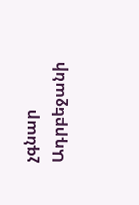չգնար Ադրբեջանի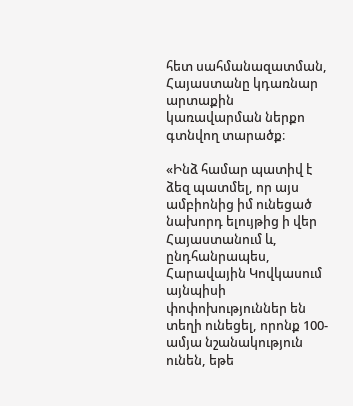հետ սահմանազատման, Հայաստանը կդառնար արտաքին կառավարման ներքո գտնվող տարածք։

«Ինձ համար պատիվ է ձեզ պատմել, որ այս ամբիոնից իմ ունեցած նախորդ ելույթից ի վեր Հայաստանում և, ընդհանրապես, Հարավային Կովկասում այնպիսի փոփոխություններ են տեղի ունեցել, որոնք 100-ամյա նշանակություն ունեն, եթե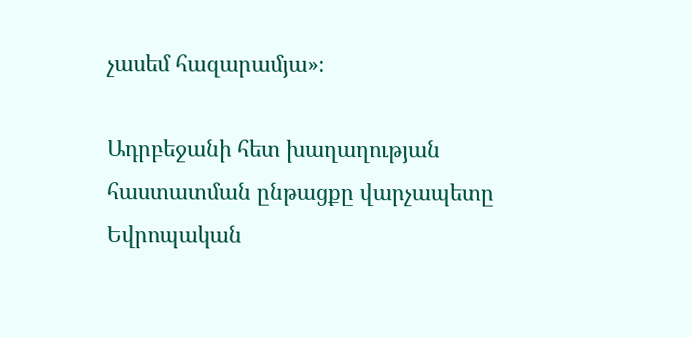չասեմ հազարամյա»։

Ադրբեջանի հետ խաղաղության հաստատման ընթացքը վարչապետը Եվրոպական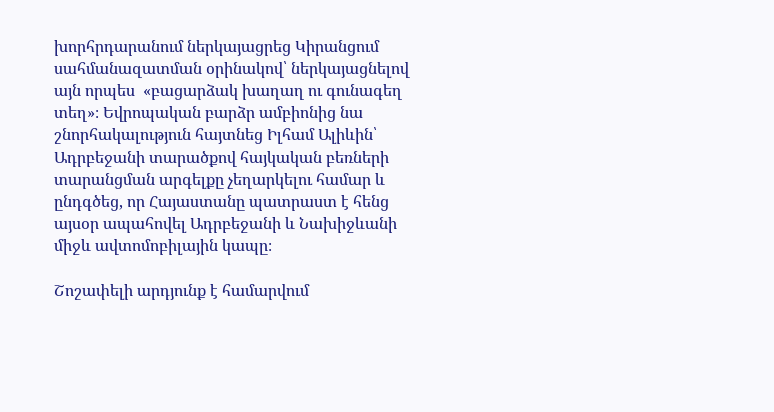խորհրդարանում ներկայացրեց Կիրանցում սահմանազատման օրինակով՝ ներկայացնելով այն որպես  «բացարձակ խաղաղ ու գունագեղ տեղ»։ Եվրոպական բարձր ամբիոնից նա շնորհակալություն հայտնեց Իլհամ Ալիևին՝ Ադրբեջանի տարածքով հայկական բեռների տարանցման արգելքը չեղարկելու համար և ընդգծեց, որ Հայաստանը պատրաստ է հենց այսօր ապահովել Ադրբեջանի և Նախիջևանի միջև ավտոմոբիլային կապը։

Շոշափելի արդյունք է համարվում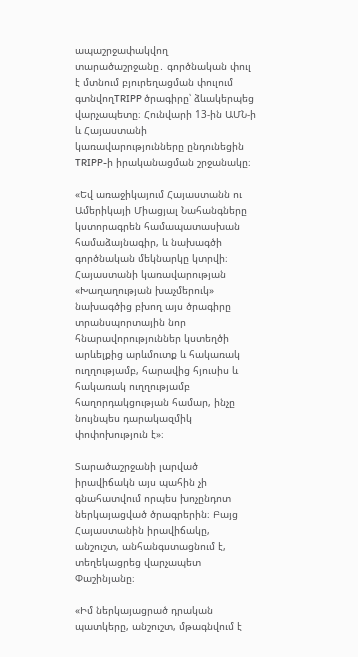ապաշրջափակվող տարածաշրջանը․ գործնական փուլ է մտնում բյուրեղացման փուլում գտնվողTRIPP ծրագիրը՝ ձևակերպեց վարչապետը։ Հունվարի 13-ին ԱՄՆ-ի և Հայաստանի կառավարությունները ընդունեցին TRIPP-ի իրականացման շրջանակը։

«Եվ առաջիկայում Հայաստանն ու Ամերիկայի Միացյալ Նահանգները կստորագրեն համապատասխան համաձայնագիր, և նախագծի գործնական մեկնարկը կտրվի։ Հայաստանի կառավարության «Խաղաղության խաչմերուկ» նախագծից բխող այս ծրագիրը տրանսպորտային նոր հնարավորություններ կստեղծի արևելքից արևմուտք և հակառակ ուղղությամբ, հարավից հյուսիս և հակառակ ուղղությամբ հաղորդակցության համար, ինչը նույնպես դարակազմիկ փոփոխություն է»։

Տարածաշրջանի լարված իրավիճակն այս պահին չի գնահատվում որպես խոչընդոտ ներկայացված ծրագրերին։ Բայց Հայաստանին իրավիճակը, անշուշտ, անհանգստացնում է, տեղեկացրեց վարչապետ Փաշինյանը։

«Իմ ներկայացրած դրական պատկերը, անշուշտ, մթագնվում է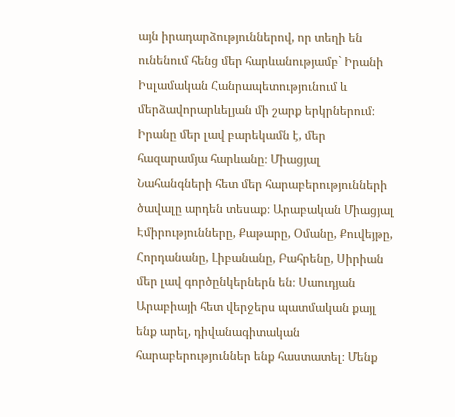այն իրադարձություններով, որ տեղի են ունենում հենց մեր հարևանությամբ` Իրանի Իսլամական Հանրապետությունում և մերձավորարևելյան մի շարք երկրներում։ Իրանը մեր լավ բարեկամն է, մեր հազարամյա հարևանը։ Միացյալ Նահանգների հետ մեր հարաբերությունների ծավալը արդեն տեսաք։ Արաբական Միացյալ Էմիրությունները, Քաթարը, Օմանը, Քուվեյթը, Հորդանանը, Լիբանանը, Բահրենը, Սիրիան մեր լավ գործընկերներն են։ Սաուդյան Արաբիայի հետ վերջերս պատմական քայլ ենք արել, դիվանագիտական հարաբերություններ ենք հաստատել։ Մենք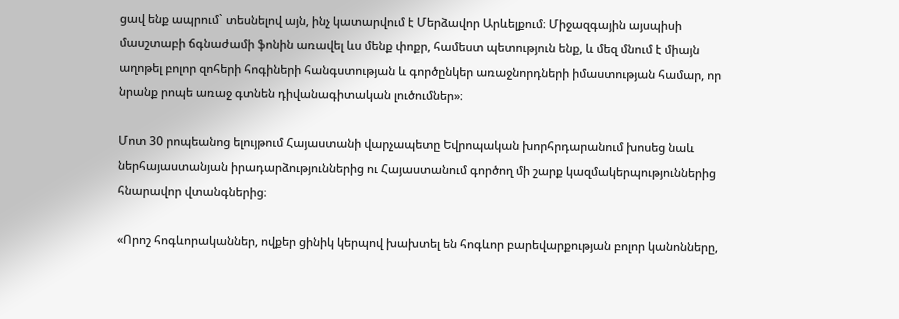ցավ ենք ապրում` տեսնելով այն, ինչ կատարվում է Մերձավոր Արևելքում։ Միջազգային այսպիսի մասշտաբի ճգնաժամի ֆոնին առավել ևս մենք փոքր, համեստ պետություն ենք, և մեզ մնում է միայն աղոթել բոլոր զոհերի հոգիների հանգստության և գործընկեր առաջնորդների իմաստության համար, որ նրանք րոպե առաջ գտնեն դիվանագիտական լուծումներ»։

Մոտ 30 րոպեանոց ելույթում Հայաստանի վարչապետը Եվրոպական խորհրդարանում խոսեց նաև ներհայաստանյան իրադարձություններից ու Հայաստանում գործող մի շարք կազմակերպություններից հնարավոր վտանգներից։

«Որոշ հոգևորականներ, ովքեր ցինիկ կերպով խախտել են հոգևոր բարեվարքության բոլոր կանոնները,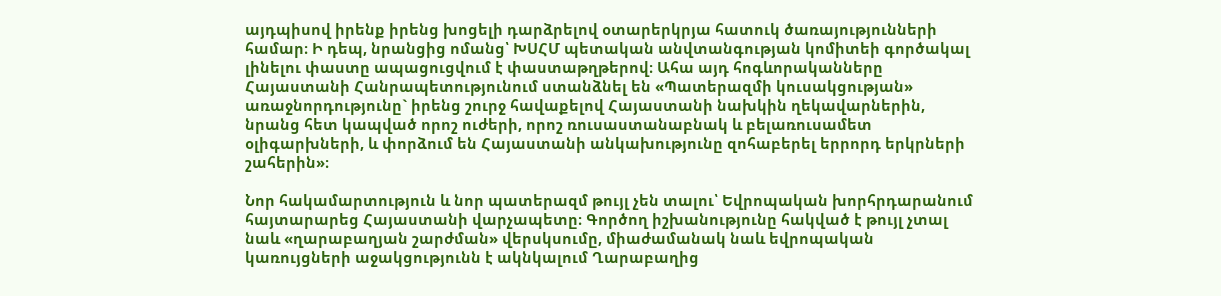այդպիսով իրենք իրենց խոցելի դարձրելով օտարերկրյա հատուկ ծառայությունների համար։ Ի դեպ, նրանցից ոմանց՝ ԽՍՀՄ պետական անվտանգության կոմիտեի գործակալ լինելու փաստը ապացուցվում է փաստաթղթերով։ Ահա այդ հոգևորականները Հայաստանի Հանրապետությունում ստանձնել են «Պատերազմի կուսակցության» առաջնորդությունը` իրենց շուրջ հավաքելով Հայաստանի նախկին ղեկավարներին, նրանց հետ կապված որոշ ուժերի, որոշ ռուսաստանաբնակ և բելառուսամետ օլիգարխների, և փորձում են Հայաստանի անկախությունը զոհաբերել երրորդ երկրների շահերին»։

Նոր հակամարտություն և նոր պատերազմ թույլ չեն տալու՝ Եվրոպական խորհրդարանում հայտարարեց Հայաստանի վարչապետը։ Գործող իշխանությունը հակված է թույլ չտալ նաև «ղարաբաղյան շարժման» վերսկսումը, միաժամանակ նաև եվրոպական կառույցների աջակցությունն է ակնկալում Ղարաբաղից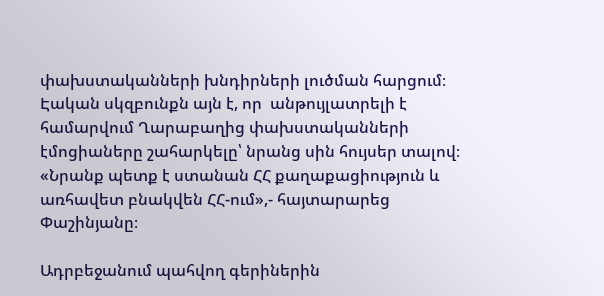փախստականների խնդիրների լուծման հարցում։ Էական սկզբունքն այն է, որ  անթույլատրելի է համարվում Ղարաբաղից փախստականների էմոցիաները շահարկելը՝ նրանց սին հույսեր տալով։ «Նրանք պետք է ստանան ՀՀ քաղաքացիություն և առհավետ բնակվեն ՀՀ-ում»,- հայտարարեց Փաշինյանը։

Ադրբեջանում պահվող գերիներին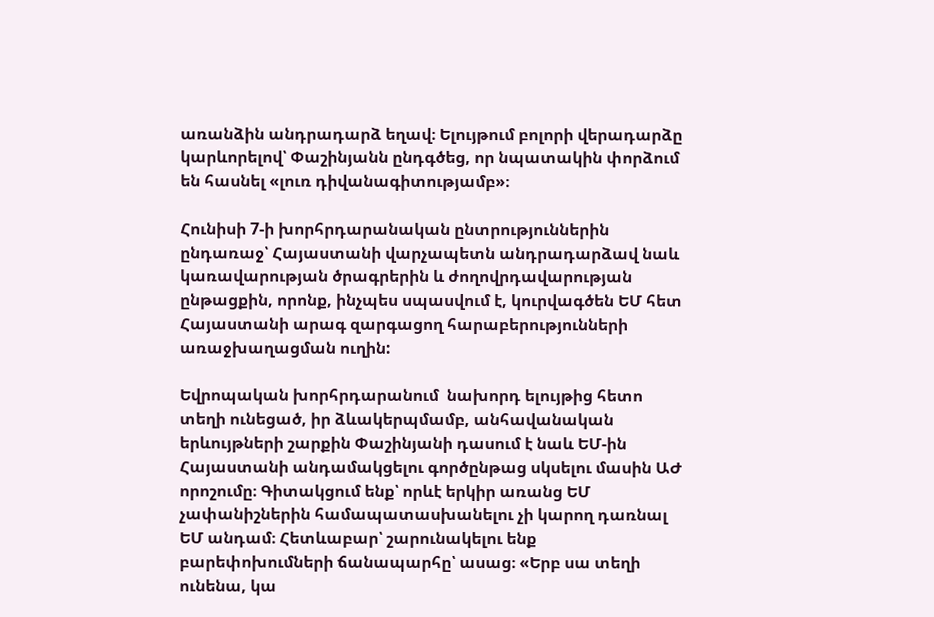առանձին անդրադարձ եղավ։ Ելույթում բոլորի վերադարձը կարևորելով՝ Փաշինյանն ընդգծեց, որ նպատակին փորձում են հասնել «լուռ դիվանագիտությամբ»։

Հունիսի 7-ի խորհրդարանական ընտրություններին ընդառաջ՝ Հայաստանի վարչապետն անդրադարձավ նաև  կառավարության ծրագրերին և ժողովրդավարության ընթացքին, որոնք, ինչպես սպասվում է, կուրվագծեն ԵՄ հետ Հայաստանի արագ զարգացող հարաբերությունների առաջխաղացման ուղին:

Եվրոպական խորհրդարանում  նախորդ ելույթից հետո տեղի ունեցած, իր ձևակերպմամբ, անհավանական երևույթների շարքին Փաշինյանի դասում է նաև ԵՄ-ին Հայաստանի անդամակցելու գործընթաց սկսելու մասին ԱԺ որոշումը։ Գիտակցում ենք՝ որևէ երկիր առանց ԵՄ չափանիշներին համապատասխանելու չի կարող դառնալ ԵՄ անդամ։ Հետևաբար՝ շարունակելու ենք բարեփոխումների ճանապարհը՝ ասաց։ «Երբ սա տեղի ունենա, կա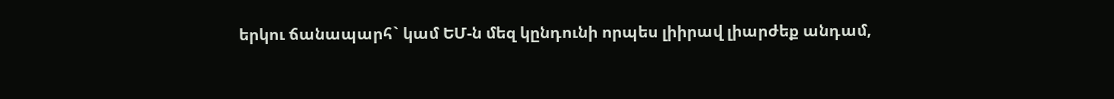երկու ճանապարհ` կամ ԵՄ-ն մեզ կընդունի որպես լիիրավ լիարժեք անդամ,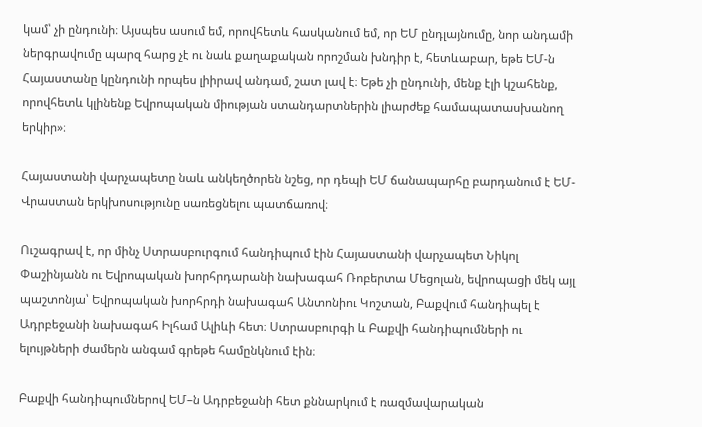կամ՝ չի ընդունի։ Այսպես ասում եմ, որովհետև հասկանում եմ, որ ԵՄ ընդլայնումը, նոր անդամի ներգրավումը պարզ հարց չէ ու նաև քաղաքական որոշման խնդիր է, հետևաբար, եթե ԵՄ-ն Հայաստանը կընդունի որպես լիիրավ անդամ, շատ լավ է։ Եթե չի ընդունի, մենք էլի կշահենք, որովհետև կլինենք Եվրոպական միության ստանդարտներին լիարժեք համապատասխանող երկիր»։

Հայաստանի վարչապետը նաև անկեղծորեն նշեց, որ դեպի ԵՄ ճանապարհը բարդանում է ԵՄ-Վրաստան երկխոսությունը սառեցնելու պատճառով։

Ուշագրավ է, որ մինչ Ստրասբուրգում հանդիպում էին Հայաստանի վարչապետ Նիկոլ Փաշինյանն ու Եվրոպական խորհրդարանի նախագահ Ռոբերտա Մեցոլան, եվրոպացի մեկ այլ պաշտոնյա՝ Եվրոպական խորհրդի նախագահ Անտոնիու Կոշտան, Բաքվում հանդիպել է Ադրբեջանի նախագահ Իլհամ Ալիևի հետ։ Ստրասբուրգի և Բաքվի հանդիպումների ու ելույթների ժամերն անգամ գրեթե համընկնում էին։

Բաքվի հանդիպումներով ԵՄ–ն Ադրբեջանի հետ քննարկում է ռազմավարական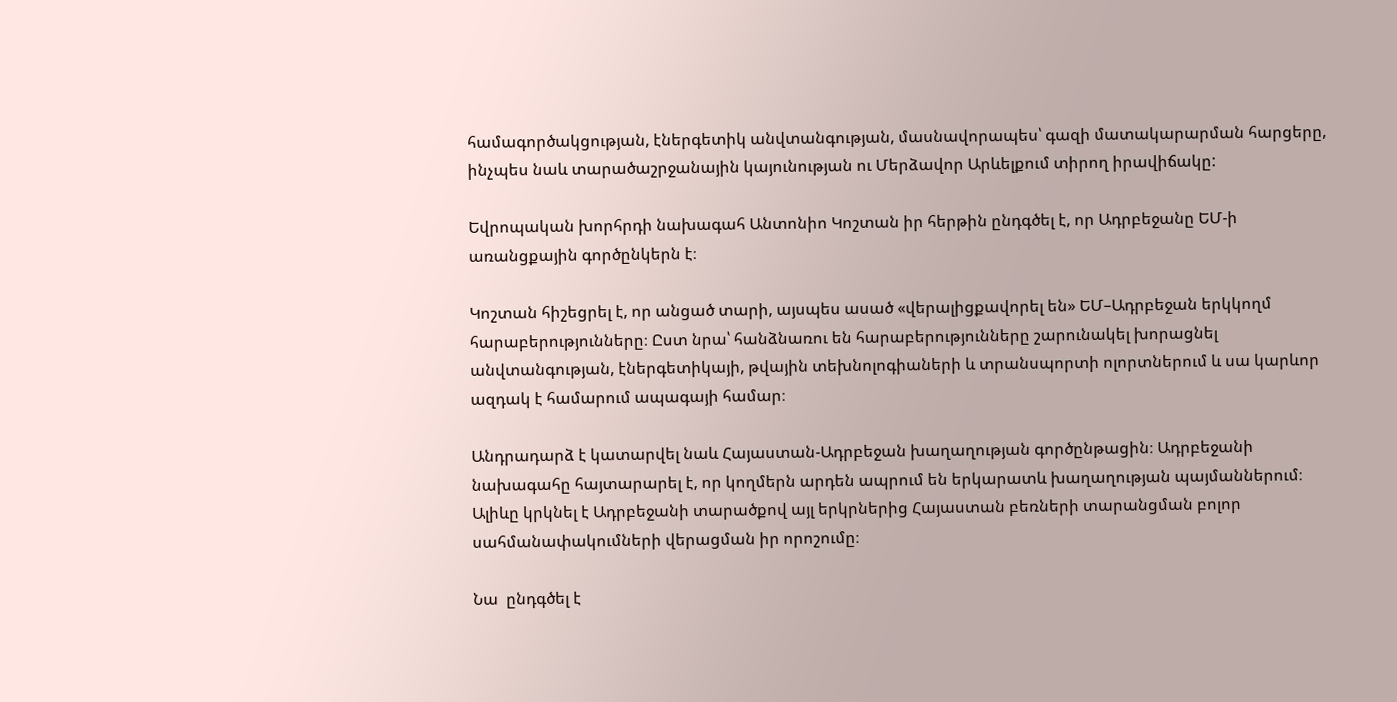համագործակցության, էներգետիկ անվտանգության, մասնավորապես՝ գազի մատակարարման հարցերը, ինչպես նաև տարածաշրջանային կայունության ու Մերձավոր Արևելքում տիրող իրավիճակը:

Եվրոպական խորհրդի նախագահ Անտոնիո Կոշտան իր հերթին ընդգծել է, որ Ադրբեջանը ԵՄ-ի առանցքային գործընկերն է։

Կոշտան հիշեցրել է, որ անցած տարի, այսպես ասած «վերալիցքավորել են» ԵՄ–Ադրբեջան երկկողմ հարաբերությունները։ Ըստ նրա՝ հանձնառու են հարաբերությունները շարունակել խորացնել անվտանգության, էներգետիկայի, թվային տեխնոլոգիաների և տրանսպորտի ոլորտներում և սա կարևոր ազդակ է համարում ապագայի համար։

Անդրադարձ է կատարվել նաև Հայաստան-Ադրբեջան խաղաղության գործընթացին։ Ադրբեջանի նախագահը հայտարարել է, որ կողմերն արդեն ապրում են երկարատև խաղաղության պայմաններում։ Ալիևը կրկնել է Ադրբեջանի տարածքով այլ երկրներից Հայաստան բեռների տարանցման բոլոր սահմանափակումների վերացման իր որոշումը։

Նա  ընդգծել է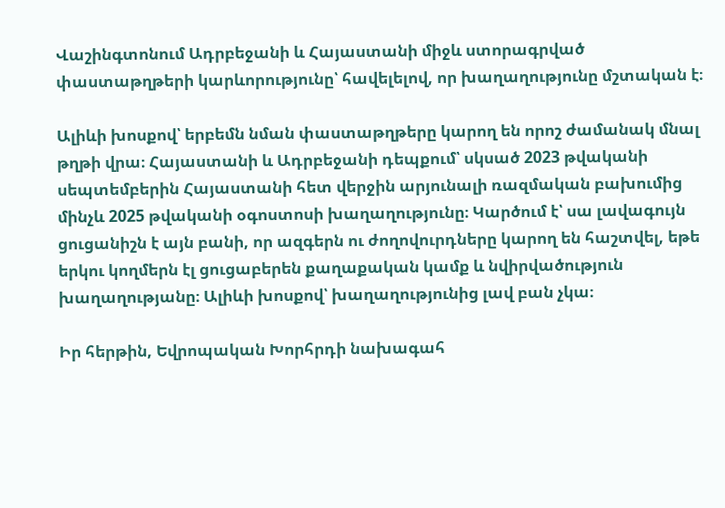Վաշինգտոնում Ադրբեջանի և Հայաստանի միջև ստորագրված փաստաթղթերի կարևորությունը՝ հավելելով, որ խաղաղությունը մշտական է։

Ալիևի խոսքով՝ երբեմն նման փաստաթղթերը կարող են որոշ ժամանակ մնալ թղթի վրա։ Հայաստանի և Ադրբեջանի դեպքում՝ սկսած 2023 թվականի սեպտեմբերին Հայաստանի հետ վերջին արյունալի ռազմական բախումից մինչև 2025 թվականի օգոստոսի խաղաղությունը։ Կարծում է՝ սա լավագույն ցուցանիշն է այն բանի, որ ազգերն ու ժողովուրդները կարող են հաշտվել, եթե երկու կողմերն էլ ցուցաբերեն քաղաքական կամք և նվիրվածություն խաղաղությանը։ Ալիևի խոսքով՝ խաղաղությունից լավ բան չկա։

Իր հերթին, Եվրոպական Խորհրդի նախագահ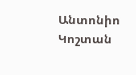Անտոնիո Կոշտան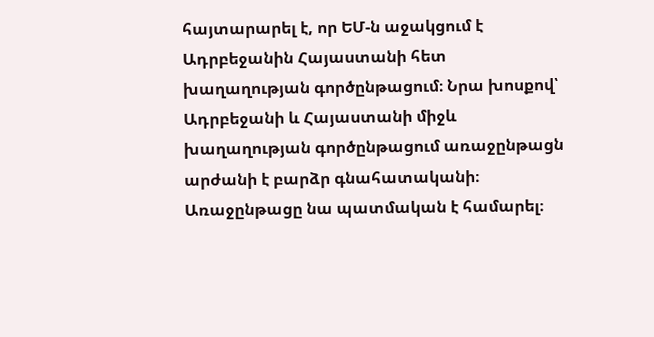հայտարարել է, որ ԵՄ-ն աջակցում է Ադրբեջանին Հայաստանի հետ խաղաղության գործընթացում։ Նրա խոսքով՝ Ադրբեջանի և Հայաստանի միջև խաղաղության գործընթացում առաջընթացն արժանի է բարձր գնահատականի։ Առաջընթացը նա պատմական է համարել։